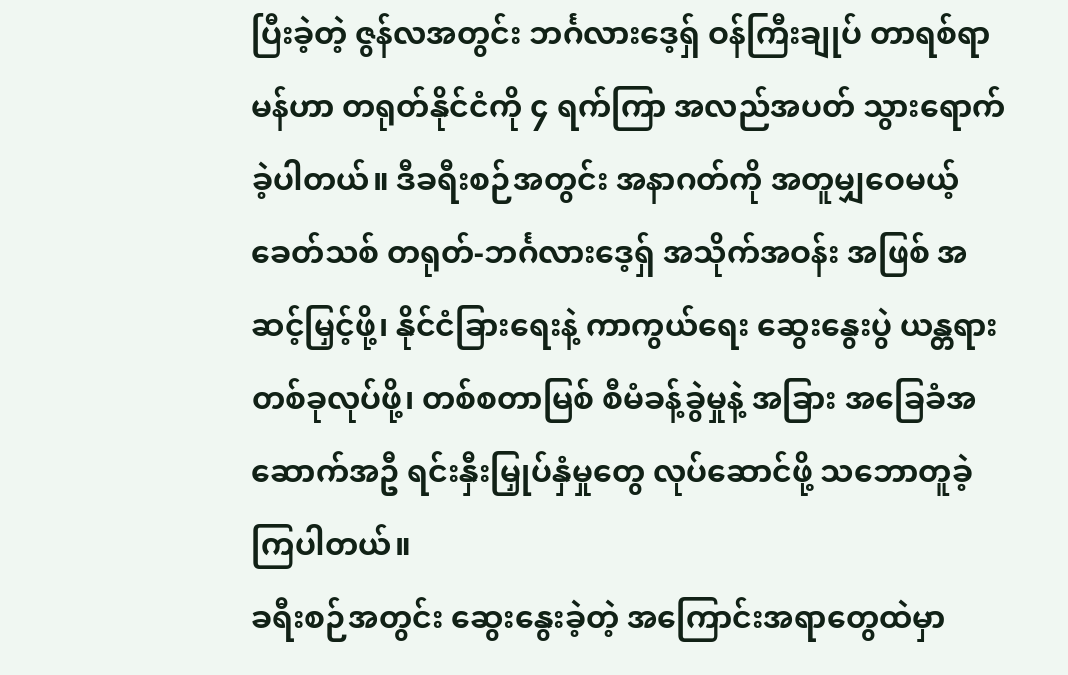ပြီးခဲ့တဲ့ ဇွန်လအတွင်း ဘင်္ဂလားဒေ့ရှ် ဝန်ကြီးချုပ် တာရစ်ရာမန်ဟာ တရုတ်နိုင်ငံကို ၄ ရက်ကြာ အလည်အပတ် သွားရောက်ခဲ့ပါတယ်။ ဒီခရီးစဉ်အတွင်း အနာဂတ်ကို အတူမျှဝေမယ့် ခေတ်သစ် တရုတ်-ဘင်္ဂလားဒေ့ရှ် အသိုက်အဝန်း အဖြစ် အဆင့်မြှင့်ဖို့၊ နိုင်ငံခြားရေးနဲ့ ကာကွယ်ရေး ဆွေးနွေးပွဲ ယန္တရားတစ်ခုလုပ်ဖို့၊ တစ်စတာမြစ် စီမံခန့်ခွဲမှုနဲ့ အခြား အခြေခံအဆောက်အဦ ရင်းနှီးမြှုပ်နှံမှုတွေ လုပ်ဆောင်ဖို့ သဘောတူခဲ့ကြပါတယ်။
ခရီးစဉ်အတွင်း ဆွေးနွေးခဲ့တဲ့ အကြောင်းအရာတွေထဲမှာ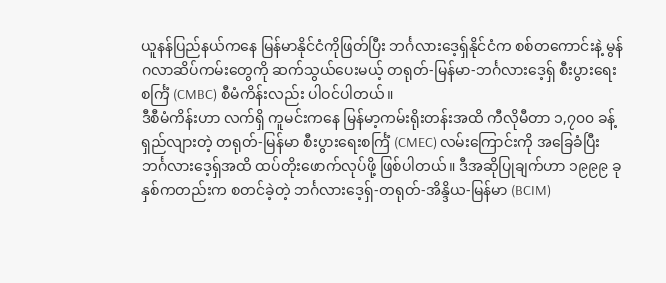ယူနန်ပြည်နယ်ကနေ မြန်မာနိုင်ငံကိုဖြတ်ပြီး ဘင်္ဂလားဒေ့ရှ်နိုင်ငံက စစ်တကောင်းနဲ့ မွန်ဂလာဆိပ်ကမ်းတွေကို ဆက်သွယ်ပေးမယ့် တရုတ်-မြန်မာ-ဘင်္ဂလားဒေ့ရှ် စီးပွားရေးစင်္ကြံ (CMBC) စီမံကိန်းလည်း ပါဝင်ပါတယ်။
ဒီစီမံကိန်းဟာ လက်ရှိ ကူမင်းကနေ မြန်မာ့ကမ်းရိုးတန်းအထိ ကီလိုမီတာ ၁,၇၀၀ ခန့်ရှည်လျားတဲ့ တရုတ်-မြန်မာ စီးပွားရေးစင်္ကြံ (CMEC) လမ်းကြောင်းကို အခြေခံပြီး ဘင်္ဂလားဒေ့ရှ်အထိ ထပ်တိုးဖောက်လုပ်ဖို့ ဖြစ်ပါတယ်။ ဒီအဆိုပြုချက်ဟာ ၁၉၉၉ ခုနှစ်ကတည်းက စတင်ခဲ့တဲ့ ဘင်္ဂလားဒေ့ရှ်-တရုတ်-အိန္ဒိယ-မြန်မာ (BCIM)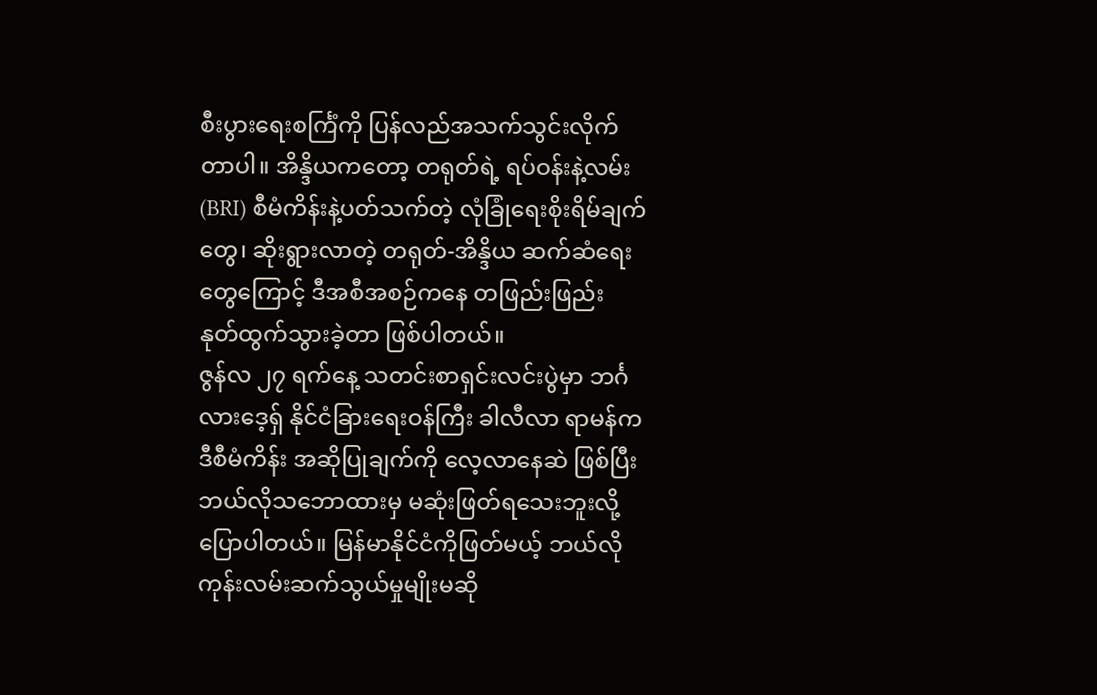စီးပွားရေးစင်္ကြံကို ပြန်လည်အသက်သွင်းလိုက်တာပါ။ အိန္ဒိယကတော့ တရုတ်ရဲ့ ရပ်ဝန်းနဲ့လမ်း (BRI) စီမံကိန်းနဲ့ပတ်သက်တဲ့ လုံခြုံရေးစိုးရိမ်ချက်တွေ၊ ဆိုးရွားလာတဲ့ တရုတ်-အိန္ဒိယ ဆက်ဆံရေးတွေကြောင့် ဒီအစီအစဉ်ကနေ တဖြည်းဖြည်း နုတ်ထွက်သွားခဲ့တာ ဖြစ်ပါတယ်။
ဇွန်လ ၂၇ ရက်နေ့ သတင်းစာရှင်းလင်းပွဲမှာ ဘင်္ဂလားဒေ့ရှ် နိုင်ငံခြားရေးဝန်ကြီး ခါလီလာ ရာမန်က ဒီစီမံကိန်း အဆိုပြုချက်ကို လေ့လာနေဆဲ ဖြစ်ပြီး ဘယ်လိုသဘောထားမှ မဆုံးဖြတ်ရသေးဘူးလို့ ပြောပါတယ်။ မြန်မာနိုင်ငံကိုဖြတ်မယ့် ဘယ်လို ကုန်းလမ်းဆက်သွယ်မှုမျိုးမဆို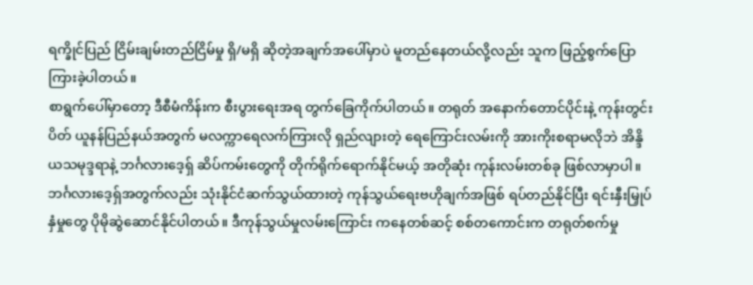ရက္ခိုင်ပြည် ငြိမ်းချမ်းတည်ငြိမ်မှု ရှိ/မရှိ ဆိုတဲ့အချက်အပေါ်မှာပဲ မူတည်နေတယ်လို့လည်း သူက ဖြည့်စွက်ပြောကြားခဲ့ပါတယ်။
စာရွက်ပေါ်မှာတော့ ဒီစီမံကိန်းက စီးပွားရေးအရ တွက်ခြေကိုက်ပါတယ်။ တရုတ် အနောက်တောင်ပိုင်းနဲ့ ကုန်းတွင်းပိတ် ယူနန်ပြည်နယ်အတွက် မလက္ကာရေလက်ကြားလို ရှည်လျားတဲ့ ရေကြောင်းလမ်းကို အားကိုးစရာမလိုဘဲ အိန္ဒိယသမုဒ္ဒရာနဲ့ ဘင်္ဂလားဒေ့ရှ် ဆိပ်ကမ်းတွေကို တိုက်ရိုက်ရောက်နိုင်မယ့် အတိုဆုံး ကုန်းလမ်းတစ်ခု ဖြစ်လာမှာပါ။ ဘင်္ဂလားဒေ့ရှ်အတွက်လည်း သုံးနိုင်ငံဆက်သွယ်ထားတဲ့ ကုန်သွယ်ရေးဗဟိုချက်အဖြစ် ရပ်တည်နိုင်ပြီး ရင်းနှီးမြှုပ်နှံမှုတွေ ပိုမိုဆွဲဆောင်နိုင်ပါတယ်။ ဒီကုန်သွယ်မှုလမ်းကြောင်း ကနေတစ်ဆင့် စစ်တကောင်းက တရုတ်စက်မှု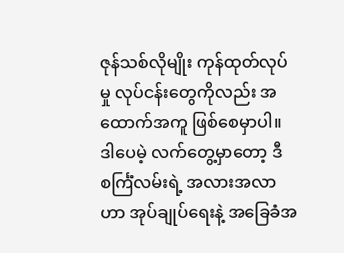ဇုန်သစ်လိုမျိုး ကုန်ထုတ်လုပ်မှု လုပ်ငန်းတွေကိုလည်း အထောက်အကူ ဖြစ်စေမှာပါ။
ဒါပေမဲ့ လက်တွေ့မှာတော့ ဒီစင်္ကြံလမ်းရဲ့ အလားအလာဟာ အုပ်ချုပ်ရေးနဲ့ အခြေခံအ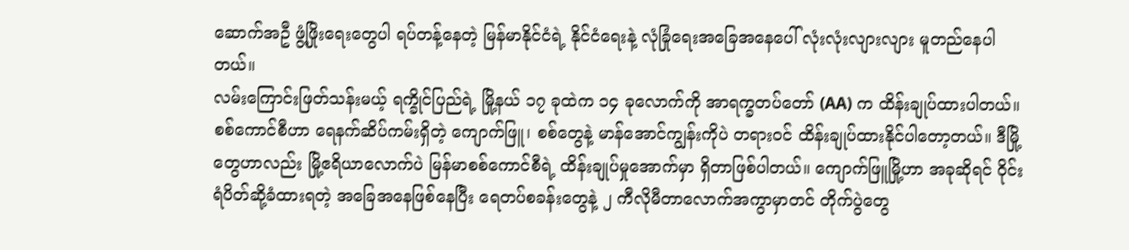ဆောက်အဦ ဖွံ့ဖြိုးရေးတွေပါ ရပ်တန့်နေတဲ့ မြန်မာနိုင်ငံရဲ့ နိုင်ငံရေးနဲ့ လုံခြုံရေးအခြေအနေပေါ် လုံးလုံးလျားလျား မူတည်နေပါတယ်။
လမ်းကြောင်းဖြတ်သန်းမယ့် ရက္ခိုင်ပြည်ရဲ့ မြို့နယ် ၁၇ ခုထဲက ၁၄ ခုလောက်ကို အာရက္ခတပ်တော် (AA) က ထိန်းချုပ်ထားပါတယ်။ စစ်ကောင်စီဟာ ရေနက်ဆိပ်ကမ်းရှိတဲ့ ကျောက်ဖြူ၊ စစ်တွေနဲ့ မာန်အောင်ကျွန်းကိုပဲ တရားဝင် ထိန်းချုပ်ထားနိုင်ပါတော့တယ်။ ဒီမြို့တွေဟာလည်း မြို့ဧရိယာလောက်ပဲ မြန်မာစစ်ကောင်စီရဲ့ ထိန်းချုပ်မှုအောက်မှာ ရှိတာဖြစ်ပါတယ်။ ကျောက်ဖြူမြို့ဟာ အခုဆိုရင် ဝိုင်းရံပိတ်ဆို့ခံထားရတဲ့ အခြေအနေဖြစ်နေပြီး ရေတပ်စခန်းတွေနဲ့ ၂ ကီလိုမီတာလောက်အကွာမှာတင် တိုက်ပွဲတွေ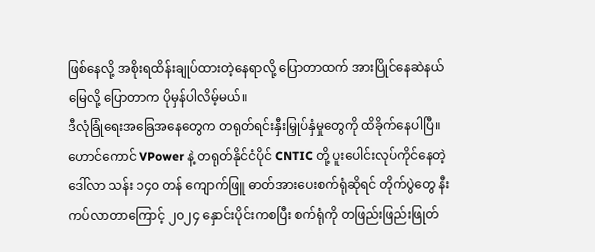ဖြစ်နေလို့ အစိုးရထိန်းချုပ်ထားတဲ့နေရာလို့ ပြောတာထက် အားပြိုင်နေဆဲနယ်မြေလို့ ပြောတာက ပိုမှန်ပါလိမ့်မယ်။
ဒီလုံခြုံရေးအခြေအနေတွေက တရုတ်ရင်းနှီးမြှုပ်နှံမှုတွေကို ထိခိုက်နေပါပြီ။ ဟောင်ကောင် VPower နဲ့ တရုတ်နိုင်ငံပိုင် CNTIC တို့ ပူးပေါင်းလုပ်ကိုင်နေတဲ့ ဒေါ်လာ သန်း ၁၄၀ တန် ကျောက်ဖြူ ဓာတ်အားပေးစက်ရုံဆိုရင် တိုက်ပွဲတွေ နီးကပ်လာတာကြောင့် ၂၀၂၄ နှောင်းပိုင်းကစပြီး စက်ရုံကို တဖြည်းဖြည်းဖြုတ်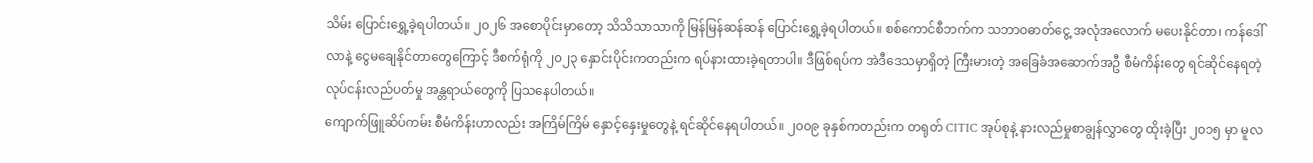သိမ်း ပြောင်းရွှေ့ခဲ့ရပါတယ်။ ၂၀၂၆ အစောပိုင်းမှာတော့ သိသိသာသာကို မြန်မြန်ဆန်ဆန် ပြောင်းရွှေ့ခဲ့ရပါတယ်။ စစ်ကောင်စီဘက်က သဘာဝဓာတ်ငွေ့ အလုံအလောက် မပေးနိုင်တာ၊ ကန်ဒေါ်လာနဲ့ ငွေမချေနိုင်တာတွေကြောင့် ဒီစက်ရုံကို ၂၀၂၃ နှောင်းပိုင်းကတည်းက ရပ်နားထားခဲ့ရတာပါ။ ဒီဖြစ်ရပ်က အဲဒီဒေသမှာရှိတဲ့ ကြီးမားတဲ့ အခြေခံအဆောက်အဦ စီမံကိန်းတွေ ရင်ဆိုင်နေရတဲ့ လုပ်ငန်းလည်ပတ်မှု အန္တရာယ်တွေကို ပြသနေပါတယ်။
ကျောက်ဖြူဆိပ်ကမ်း စီမံကိန်းဟာလည်း အကြိမ်ကြိမ် နှောင့်နှေးမှုတွေနဲ့ ရင်ဆိုင်နေရပါတယ်။ ၂၀၀၉ ခုနှစ်ကတည်းက တရုတ် CITIC အုပ်စုနဲ့ နားလည်မှုစာချွန်လွှာတွေ ထိုးခဲ့ပြီး ၂၀၁၅ မှာ မူလ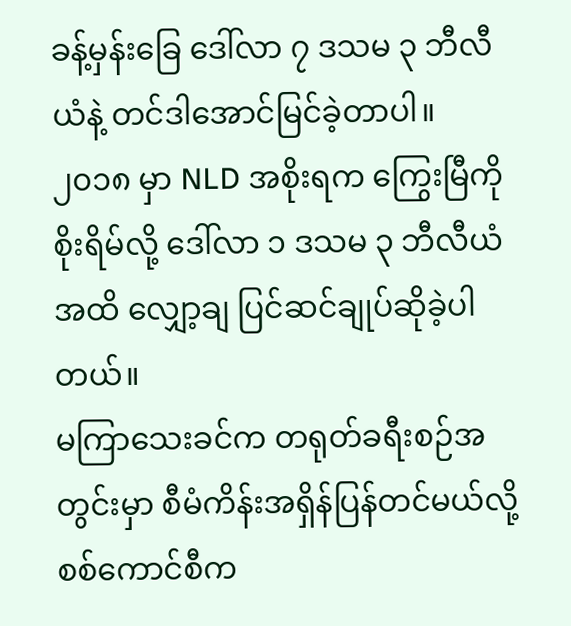ခန့်မှန်းခြေ ဒေါ်လာ ၇ ဒသမ ၃ ဘီလီယံနဲ့ တင်ဒါအောင်မြင်ခဲ့တာပါ။ ၂၀၁၈ မှာ NLD အစိုးရက ကြွေးမြီကို စိုးရိမ်လို့ ဒေါ်လာ ၁ ဒသမ ၃ ဘီလီယံအထိ လျှော့ချ ပြင်ဆင်ချုပ်ဆိုခဲ့ပါတယ်။
မကြာသေးခင်က တရုတ်ခရီးစဉ်အတွင်းမှာ စီမံကိန်းအရှိန်ပြန်တင်မယ်လို့ စစ်ကောင်စီက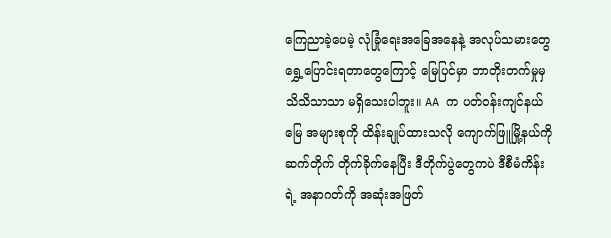ကြေညာခဲ့ပေမဲ့ လုံခြုံရေးအခြေအနေနဲ့ အလုပ်သမားတွေ ရွှေ့ပြောင်းရတာတွေကြောင့် မြေပြင်မှာ ဘာတိုးတက်မှုမှ သိသိသာသာ မရှိသေးပါဘူး။ AA က ပတ်ဝန်းကျင်နယ်မြေ အများစုကို ထိန်းချုပ်ထားသလို ကျောက်ဖြူမြို့နယ်ကို ဆက်တိုက် တိုက်ခိုက်နေပြီး ဒီတိုက်ပွဲတွေကပဲ ဒီစီမံကိန်းရဲ့ အနာဂတ်ကို အဆုံးအဖြတ်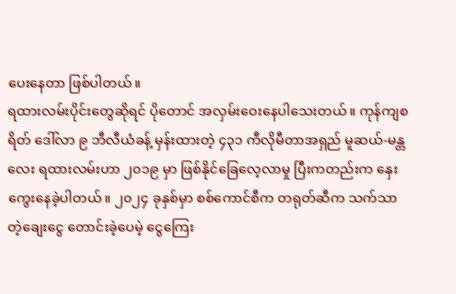ပေးနေတာ ဖြစ်ပါတယ်။
ရထားလမ်းပိုင်းတွေဆိုရင် ပိုတောင် အလှမ်းဝေးနေပါသေးတယ်။ ကုန်ကျစရိတ် ဒေါ်လာ ၉ ဘီလီယံခန့် မှန်းထားတဲ့ ၄၃၁ ကီလိုမီတာအရှည် မူဆယ်-မန္တလေး ရထားလမ်းဟာ ၂၀၁၉ မှာ ဖြစ်နိုင်ခြေလေ့လာမှု ပြီးကတည်းက နှေးကွေးနေခဲ့ပါတယ်။ ၂၀၂၄ ခုနှစ်မှာ စစ်ကောင်စီက တရုတ်ဆီက သက်သာတဲ့ချေးငွေ တောင်းခဲ့ပေမဲ့ ငွေကြေး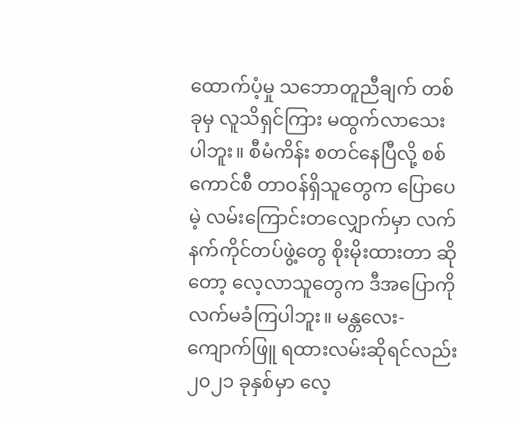ထောက်ပံ့မှု သဘောတူညီချက် တစ်ခုမှ လူသိရှင်ကြား မထွက်လာသေးပါဘူး။ စီမံကိန်း စတင်နေပြီလို့ စစ်ကောင်စီ တာဝန်ရှိသူတွေက ပြောပေမဲ့ လမ်းကြောင်းတလျှောက်မှာ လက်နက်ကိုင်တပ်ဖွဲ့တွေ စိုးမိုးထားတာ ဆိုတော့ လေ့လာသူတွေက ဒီအပြောကို လက်မခံကြပါဘူး။ မန္တလေး-ကျောက်ဖြူ ရထားလမ်းဆိုရင်လည်း ၂၀၂၁ ခုနှစ်မှာ လေ့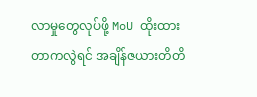လာမှုတွေလုပ်ဖို့ MoU ထိုးထားတာကလွဲရင် အချိန်ဇယားတိတိ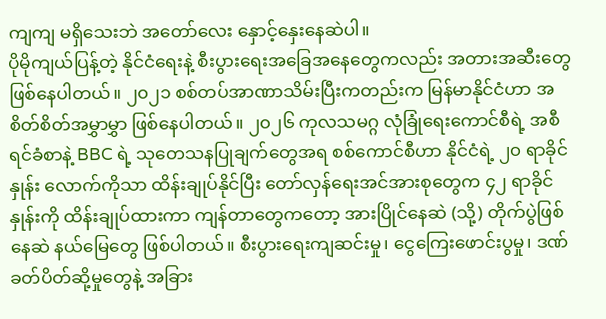ကျကျ မရှိသေးဘဲ အတော်လေး နှောင့်နှေးနေဆဲပါ။
ပိုမိုကျယ်ပြန့်တဲ့ နိုင်ငံရေးနဲ့ စီးပွားရေးအခြေအနေတွေကလည်း အတားအဆီးတွေ ဖြစ်နေပါတယ်။ ၂၀၂၁ စစ်တပ်အာဏာသိမ်းပြီးကတည်းက မြန်မာနိုင်ငံဟာ အစိတ်စိတ်အမွှာမွှာ ဖြစ်နေပါတယ်။ ၂၀၂၆ ကုလသမဂ္ဂ လုံခြုံရေးကောင်စီရဲ့ အစီရင်ခံစာနဲ့ BBC ရဲ့ သုတေသနပြုချက်တွေအရ စစ်ကောင်စီဟာ နိုင်ငံရဲ့ ၂၀ ရာခိုင်နှုန်း လောက်ကိုသာ ထိန်းချုပ်နိုင်ပြီး တော်လှန်ရေးအင်အားစုတွေက ၄၂ ရာခိုင်နှုန်းကို ထိန်းချုပ်ထားကာ ကျန်တာတွေကတော့ အားပြိုင်နေဆဲ (သို့) တိုက်ပွဲဖြစ်နေဆဲ နယ်မြေတွေ ဖြစ်ပါတယ်။ စီးပွားရေးကျဆင်းမှု၊ ငွေကြေးဖောင်းပွမှု၊ ဒဏ်ခတ်ပိတ်ဆို့မှုတွေနဲ့ အခြား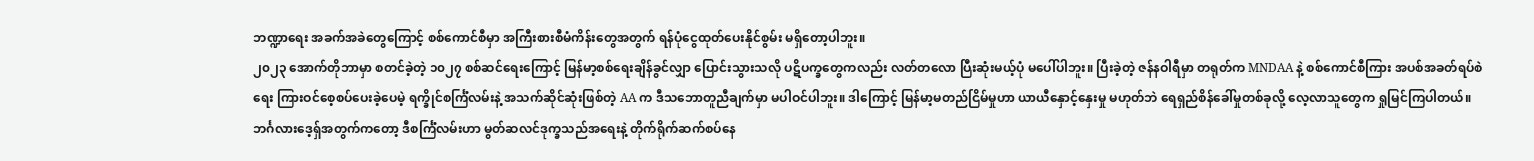ဘဏ္ဍာရေး အခက်အခဲတွေကြောင့် စစ်ကောင်စီမှာ အကြီးစားစီမံကိန်းတွေအတွက် ရန်ပုံငွေထုတ်ပေးနိုင်စွမ်း မရှိတော့ပါဘူး။
၂၀၂၃ အောက်တိုဘာမှာ စတင်ခဲ့တဲ့ ၁၀၂၇ စစ်ဆင်ရေးကြောင့် မြန်မာ့စစ်ရေးချိန်ခွင်လျှာ ပြောင်းသွားသလို ပဋိပက္ခတွေကလည်း လတ်တလော ပြီးဆုံးမယ့်ပုံ မပေါ်ပါဘူး။ ပြီးခဲ့တဲ့ ဇန်နဝါရီမှာ တရုတ်က MNDAA နဲ့ စစ်ကောင်စီကြား အပစ်အခတ်ရပ်စဲရေး ကြားဝင်စေ့စပ်ပေးခဲ့ပေမဲ့ ရက္ခိုင်စင်္ကြံလမ်းနဲ့ အသက်ဆိုင်ဆုံးဖြစ်တဲ့ AA က ဒီသဘောတူညီချက်မှာ မပါဝင်ပါဘူး။ ဒါကြောင့် မြန်မာ့မတည်ငြိမ်မှုဟာ ယာယီနှောင့်နှေးမှု မဟုတ်ဘဲ ရေရှည်စိန်ခေါ်မှုတစ်ခုလို့ လေ့လာသူတွေက ရှုမြင်ကြပါတယ်။
ဘင်္ဂလားဒေ့ရှ်အတွက်ကတော့ ဒီစင်္ကြံလမ်းဟာ မွတ်ဆလင်ဒုက္ခသည်အရေးနဲ့ တိုက်ရိုက်ဆက်စပ်နေ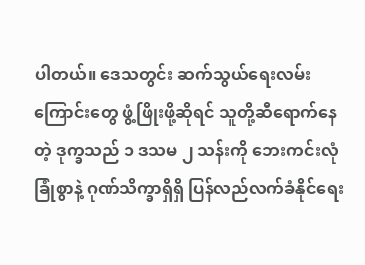ပါတယ်။ ဒေသတွင်း ဆက်သွယ်ရေးလမ်းကြောင်းတွေ ဖွံ့ဖြိုးဖို့ဆိုရင် သူတို့ဆီရောက်နေတဲ့ ဒုက္ခသည် ၁ ဒသမ ၂ သန်းကို ဘေးကင်းလုံခြုံစွာနဲ့ ဂုဏ်သိက္ခာရှိရှိ ပြန်လည်လက်ခံနိုင်ရေး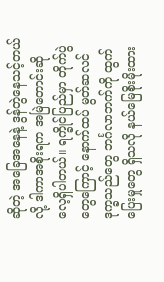ဆိုတဲ့ အခြေအနေနဲ့ ဒွန်တွဲနေသင့်တယ်လို့ ဒါကာအစိုးရက အမြဲတောင်းဆိုလေ့ရှိပါတယ်။ ရက္ခိုင်ပြည်မှာ တိုက်ပွဲတွေကြောင့် နောက်ထပ် မွတ်ဆလင်ဒုက္ခသည်တွေ ဘင်္ဂလာဘက်ကို ထွက်ပြေးမှုတွေ ရှိသလို နယ်မြေစိုးမိုးထား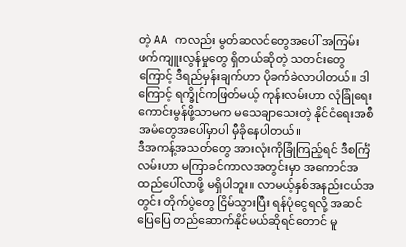တဲ့ AA ကလည်း မွတ်ဆလင်တွေအပေါ် အကြမ်းဖက်ကျူးလွန်မှုတွေ ရှိတယ်ဆိုတဲ့ သတင်းတွေကြောင့် ဒီရည်မှန်းချက်ဟာ ပိုခက်ခဲလာပါတယ်။ ဒါကြောင့် ရက္ခိုင်ကဖြတ်မယ့် ကုန်းလမ်းဟာ လုံခြုံရေးကောင်းမွန်ဖို့သာမက မသေချာသေးတဲ့ နိုင်ငံရေးအစီအမံတွေအပေါ်မှာပါ မှီခိုနေပါတယ်။
ဒီအကန့်အသတ်တွေ အားလုံးကိုခြုံကြည့်ရင် ဒီစင်္ကြံလမ်းဟာ မကြာခင်ကာလအတွင်းမှာ အကောင်အထည်ပေါ်လာဖို့ မရှိပါဘူး။ လာမယ့်နှစ်အနည်းငယ်အတွင်း တိုက်ပွဲတွေ ငြိမ်သွားပြီး ရန်ပုံငွေရလို့ အဆင်ပြေပြေ တည်ဆောက်နိုင်မယ်ဆိုရင်တောင် မူ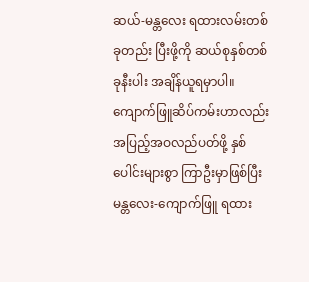ဆယ်-မန္တလေး ရထားလမ်းတစ်ခုတည်း ပြီးဖို့ကို ဆယ်စုနှစ်တစ်ခုနီးပါး အချိန်ယူရမှာပါ။ ကျောက်ဖြူဆိပ်ကမ်းဟာလည်း အပြည့်အဝလည်ပတ်ဖို့ နှစ်ပေါင်းများစွာ ကြာဦးမှာဖြစ်ပြီး မန္တလေး-ကျောက်ဖြူ ရထား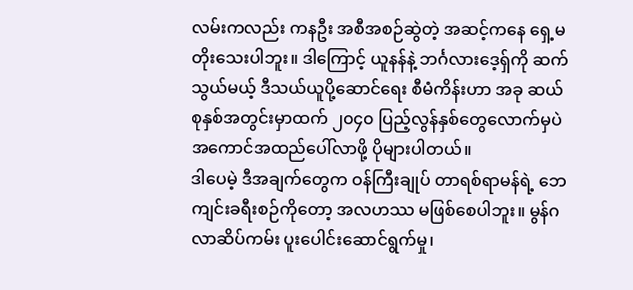လမ်းကလည်း ကနဦး အစီအစဉ်ဆွဲတဲ့ အဆင့်ကနေ ရှေ့မတိုးသေးပါဘူး။ ဒါကြောင့် ယူနန်နဲ့ ဘင်္ဂလားဒေ့ရှ်ကို ဆက်သွယ်မယ့် ဒီသယ်ယူပို့ဆောင်ရေး စီမံကိန်းဟာ အခု ဆယ်စုနှစ်အတွင်းမှာထက် ၂၀၄၀ ပြည့်လွန်နှစ်တွေလောက်မှပဲ အကောင်အထည်ပေါ်လာဖို့ ပိုများပါတယ်။
ဒါပေမဲ့ ဒီအချက်တွေက ဝန်ကြီးချုပ် တာရစ်ရာမန်ရဲ့ ဘေကျင်းခရီးစဉ်ကိုတော့ အလဟဿ မဖြစ်စေပါဘူး။ မွန်ဂလာဆိပ်ကမ်း ပူးပေါင်းဆောင်ရွက်မှု၊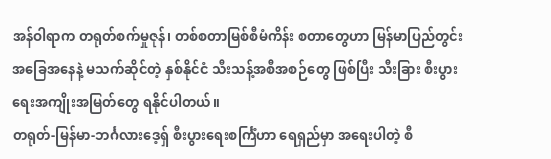အန်ဝါရာက တရုတ်စက်မှုဇုန်၊ တစ်စတာမြစ်စီမံကိန်း စတာတွေဟာ မြန်မာပြည်တွင်းအခြေအနေနဲ့ မသက်ဆိုင်တဲ့ နှစ်နိုင်ငံ သီးသန့်အစီအစဉ်တွေ ဖြစ်ပြီး သီးခြား စီးပွားရေးအကျိုးအမြတ်တွေ ရနိုင်ပါတယ်။
တရုတ်-မြန်မာ-ဘင်္ဂလားဒေ့ရှ် စီးပွားရေးစင်္ကြံဟာ ရေရှည်မှာ အရေးပါတဲ့ စီ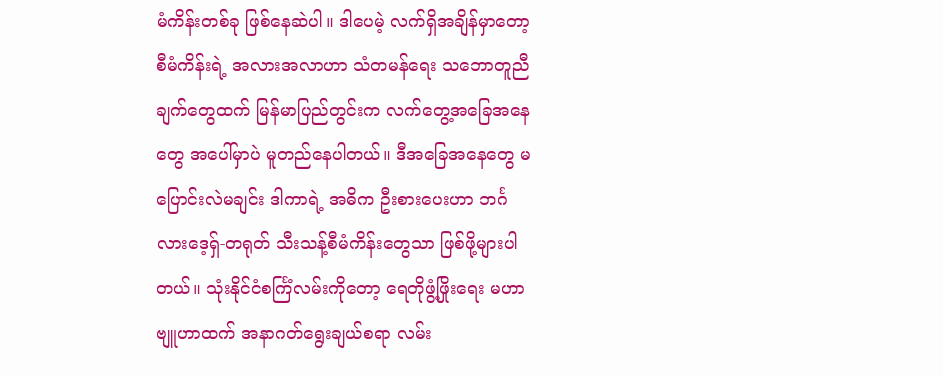မံကိန်းတစ်ခု ဖြစ်နေဆဲပါ။ ဒါပေမဲ့ လက်ရှိအချိန်မှာတော့ စီမံကိန်းရဲ့ အလားအလာဟာ သံတမန်ရေး သဘောတူညီချက်တွေထက် မြန်မာပြည်တွင်းက လက်တွေ့အခြေအနေတွေ အပေါ်မှာပဲ မူတည်နေပါတယ်။ ဒီအခြေအနေတွေ မပြောင်းလဲမချင်း ဒါကာရဲ့ အဓိက ဦးစားပေးဟာ ဘင်္ဂလားဒေ့ရှ်-တရုတ် သီးသန့်စီမံကိန်းတွေသာ ဖြစ်ဖို့များပါတယ်။ သုံးနိုင်ငံစင်္ကြံလမ်းကိုတော့ ရေတိုဖွံ့ဖြိုးရေး မဟာဗျူဟာထက် အနာဂတ်ရွေးချယ်စရာ လမ်း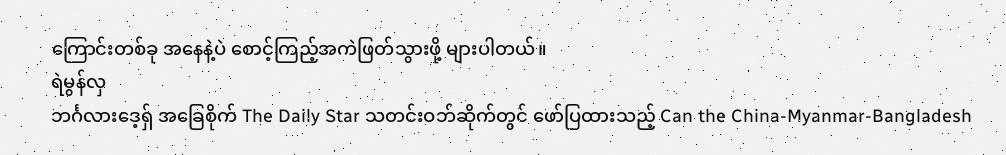ကြောင်းတစ်ခု အနေနဲ့ပဲ စောင့်ကြည့်အကဲဖြတ်သွားဖို့ များပါတယ်။
ရဲမွန်လှ
ဘင်္ဂလားဒေ့ရှ် အခြေစိုက် The Daily Star သတင်းဝဘ်ဆိုက်တွင် ဖော်ပြထားသည့် Can the China-Myanmar-Bangladesh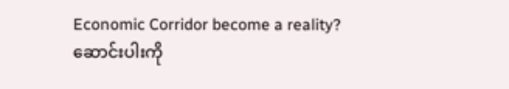Economic Corridor become a reality? ဆောင်းပါးကို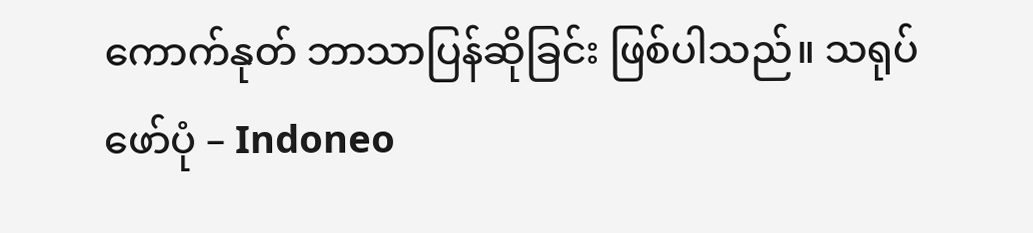ကောက်နုတ် ဘာသာပြန်ဆိုခြင်း ဖြစ်ပါသည်။ သရုပ်ဖော်ပုံ – Indoneo